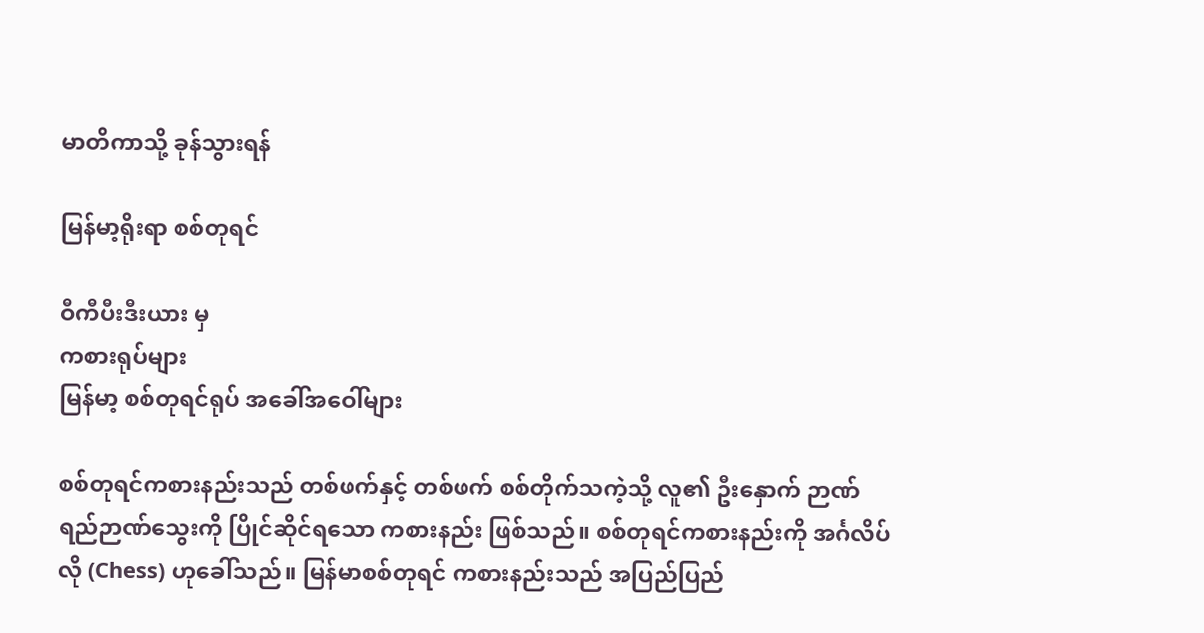မာတိကာသို့ ခုန်သွားရန်

မြန်မာ့ရိုးရာ စစ်တုရင်

ဝီကီပီးဒီးယား မှ
ကစားရုပ်များ
မြန်မာ့ စစ်တုရင်ရုပ် အခေါ်အဝေါ်များ

စစ်တုရင်ကစားနည်းသည် တစ်ဖက်နှင့် တစ်ဖက် စစ်တိုက်သကဲ့သို့ လူ၏ ဦးနှောက် ဉာဏ်ရည်ဉာဏ်သွေးကို ပြိုင်ဆိုင်ရသော ကစားနည်း ဖြစ်သည်။ စစ်တုရင်ကစားနည်းကို အင်္ဂလိပ်လို (Chess) ဟုခေါ်သည်။ မြန်မာစစ်တုရင် ကစားနည်းသည် အပြည်ပြည်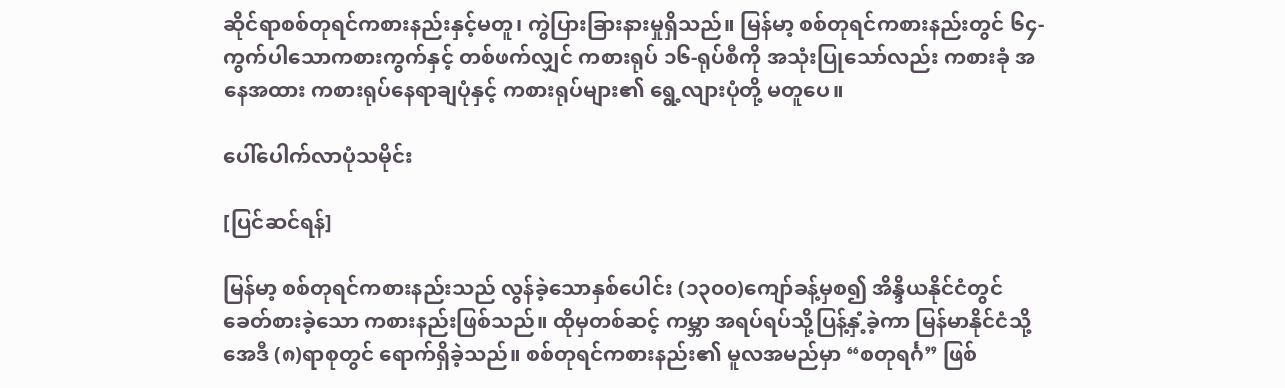ဆိုင်ရာစစ်တုရင်ကစားနည်းနှင့်မတူ၊ ကွဲပြားခြားနားမှုရှိသည်။ မြန်မာ့ စစ်တုရင်ကစားနည်းတွင် ၆၄-ကွက်ပါသောကစားကွက်နှင့် တစ်ဖက်လျှင် ကစားရုပ် ၁၆-ရုပ်စီကို အသုံးပြုသော်လည်း ကစားခုံ အနေအထား ကစားရုပ်နေရာချပုံနှင့် ကစားရုပ်များ၏ ရွေ့လျားပုံတို့ မတူပေ။

ပေါ်ပေါက်လာပုံသမိုင်း

[ပြင်ဆင်ရန်]

မြန်မာ့ စစ်တုရင်ကစားနည်းသည် လွန်ခဲ့သောနှစ်ပေါင်း (၁၃၀၀)ကျော်ခန့်မှစ၍ အိန္ဒိယနိုင်ငံတွင် ခေတ်စားခဲ့သော ကစားနည်းဖြစ်သည်။ ထိုမှတစ်ဆင့် ကမ္ဘာ အရပ်ရပ်သို့ပြန့်နှံ့ခဲ့ကာ မြန်မာနိုင်ငံသို့ အေဒီ (၈)ရာစုတွင် ရောက်ရှိခဲ့သည်။ စစ်တုရင်ကစားနည်း၏ မူလအမည်မှာ “စတုရင်္ဂ” ဖြစ်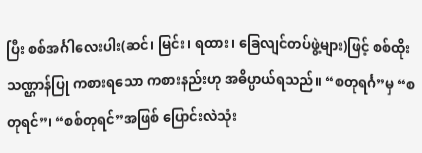ပြီး စစ်အင်္ဂါလေးပါး(ဆင်၊ မြင်း၊ ရထား၊ ခြေလျင်တပ်ဖွဲ့များ)ဖြင့် စစ်ထိုးသဏ္ဌာန်ပြု ကစားရသော ကစားနည်းဟု အဓိပ္ပာယ်ရသည်။ “စတုရင်္ဂ”မှ “စတုရင်”၊ “စစ်တုရင်”အဖြစ် ပြောင်းလဲသုံး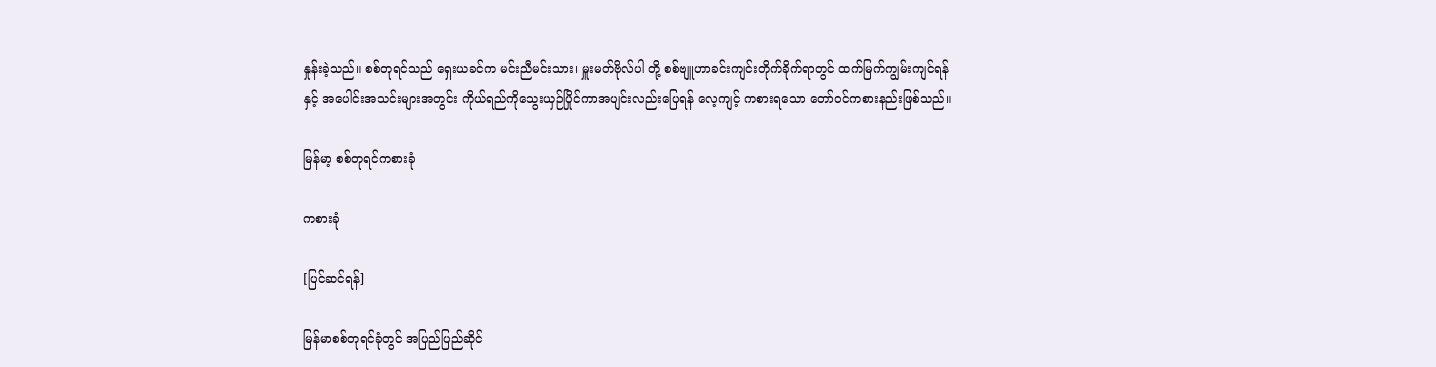နှုန်းခဲ့သည်။ စစ်တုရင်သည် ရှေးယခင်က မင်းညီမင်းသား၊ မှူးမတ်ဗိုလ်ပါ တို့ စစ်ဗျူဟာခင်းကျင်းတိုက်ခိုက်ရာတွင် ထက်မြက်ကျွမ်းကျင်ရန်နှင့် အပေါင်းအသင်းများအတွင်း ကိုယ်ရည်ကိုသွေးယှဉ်ပြိုင်ကာအပျင်းလည်းပြေရန် လေ့ကျင့် ကစားရသော တော်ဝင်ကစားနည်းဖြစ်သည်။

မြန်မာ့ စစ်တုရင်ကစားခုံ

ကစားခုံ

[ပြင်ဆင်ရန်]

မြန်မာစစ်တုရင်ခုံတွင် အပြည်ပြည်ဆိုင်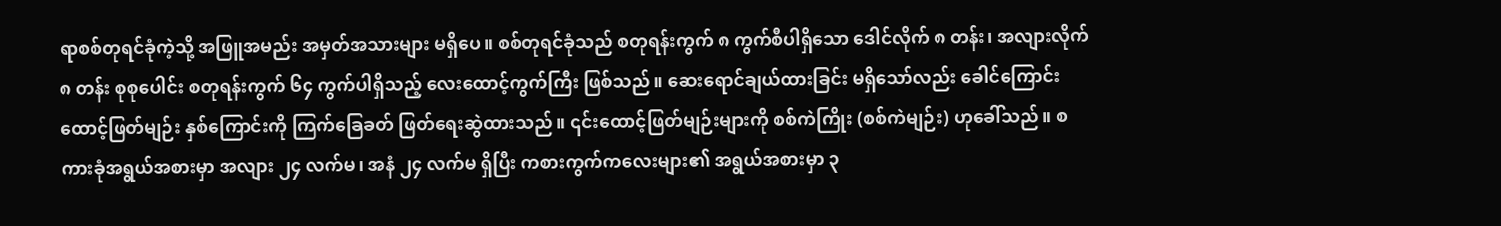ရာစစ်တုရင်ခုံကဲ့သို့ အဖြူအမည်း အမှတ်အသားများ မရှိပေ။ စစ်တုရင်ခုံသည် စတုရန်းကွက် ၈ ကွက်စီပါရှိသော ဒေါင်လိုက် ၈ တန်း၊ အလျားလိုက် ၈ တန်း စုစုပေါင်း စတုရန်းကွက် ၆၄ ကွက်ပါရှိသည့် လေးထောင့်ကွက်ကြီး ဖြစ်သည်။ ဆေးရောင်ချယ်ထားခြင်း မရှိသော်လည်း ခေါင်ကြောင်း ထောင့်ဖြတ်မျဉ်း နှစ်ကြောင်းကို ကြက်ခြေခတ် ဖြတ်ရေးဆွဲထားသည်။ ၎င်းထောင့်ဖြတ်မျဉ်းများကို စစ်ကဲကြိုး (စစ်ကဲမျဉ်း) ဟုခေါ်သည်။ စကားခုံအရွယ်အစားမှာ အလျား ၂၄ လက်မ၊ အနံ ၂၄ လက်မ ရှိပြီး ကစားကွက်ကလေးများ၏ အရွယ်အစားမှာ ၃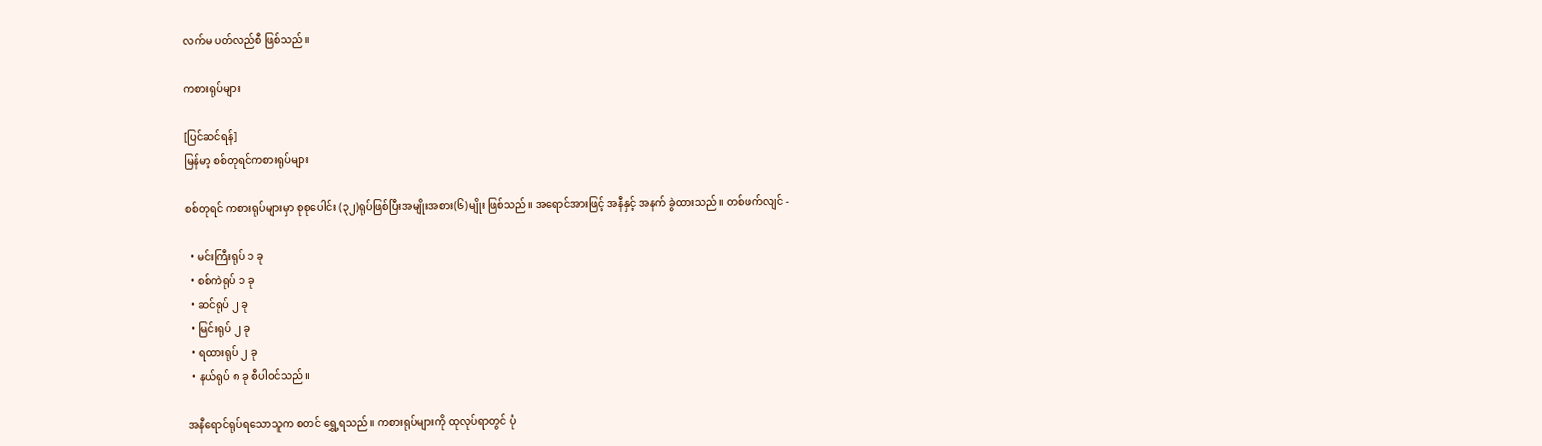လက်မ ပတ်လည်စီ ဖြစ်သည်။

ကစားရုပ်များ

[ပြင်ဆင်ရန်]
မြန်မာ့ စစ်တုရင်ကစားရုပ်များ

စစ်တုရင် ကစားရုပ်များမှာ စုစုပေါင်း (၃၂)ရုပ်ဖြစ်ပြီးအမျိုးအစား(၆)မျိုး ဖြစ်သည်။ အရောင်အားဖြင့် အနီနှင့် အနက် ခွဲထားသည်။ တစ်ဖက်လျင် -

  • မင်းကြီးရုပ် ၁ ခု
  • စစ်ကဲရုပ် ၁ ခု
  • ဆင်ရုပ် ၂ ခု
  • မြင်းရုပ် ၂ ခု
  • ရထားရုပ် ၂ ခု
  • နယ်ရုပ် ၈ ခု စီပါဝင်သည်။

အနီရောင်ရုပ်ရသောသူက စတင် ရွှေ့ရသည်။ ကစားရုပ်များကို ထုလုပ်ရာတွင် ပုံ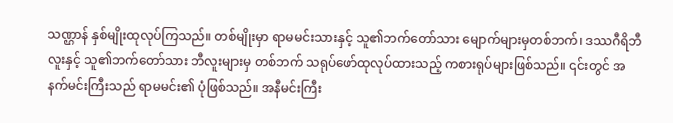သဏ္ဌာန် နှစ်မျိုးထုလုပ်ကြသည်။ တစ်မျိုးမှာ ရာမမင်းသားနှင့် သူ၏ဘက်တော်သား မျောက်များမှတစ်ဘက်၊ ဒဿဂီရိဘီလူးနှင့် သူ၏ဘက်တော်သား ဘီလူးများမှ တစ်ဘက် သရုပ်ဖော်ထုလုပ်ထားသည့် ကစားရုပ်များဖြစ်သည်။ ၎င်းတွင် အနက်မင်းကြီးသည် ရာမမင်း၏ ပုံဖြစ်သည်။ အနီမင်းကြီး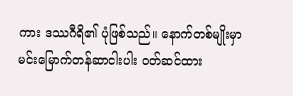ကား ဒဿဂီရိ၏ ပုံဖြစ်သည်။ နောက်တစ်မျိုးမှာ မင်းမြောက်တန်ဆာငါးပါး ဝတ်ဆင်ထား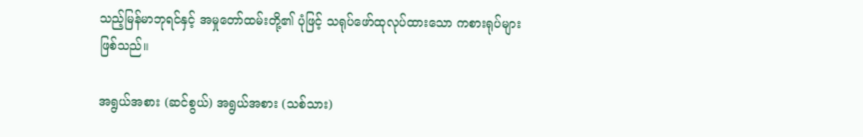သည့်မြန်မာဘုရင်နှင့် အမှုတော်ထမ်းတို့၏ ပုံဖြင့် သရုပ်ဖော်ထုလုပ်ထားသော ကစားရုပ်များဖြစ်သည်။

အရွယ်အစား (ဆင်စွယ်) အရွယ်အစား (သစ်သား)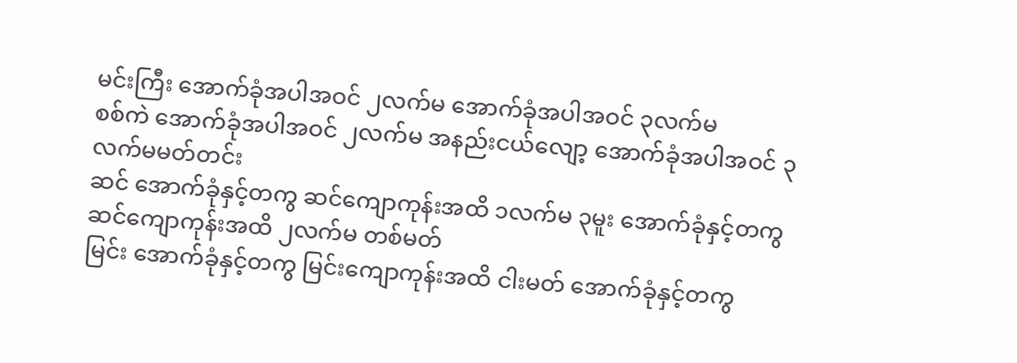မင်းကြီး အောက်ခုံအပါအဝင် ၂လက်မ အောက်ခုံအပါအဝင် ၃လက်မ
စစ်ကဲ အောက်ခုံအပါအဝင် ၂လက်မ အနည်းငယ်လျော့ အောက်ခုံအပါအဝင် ၃လက်မမတ်တင်း
ဆင် အောက်ခုံနှင့်တကွ ဆင်ကျောကုန်းအထိ ၁လက်မ ၃မူး အောက်ခုံနှင့်တကွ ဆင်ကျောကုန်းအထိ ၂လက်မ တစ်မတ်
မြင်း အောက်ခုံနှင့်တကွ မြင်းကျောကုန်းအထိ ငါးမတ် အောက်ခုံနှင့်တကွ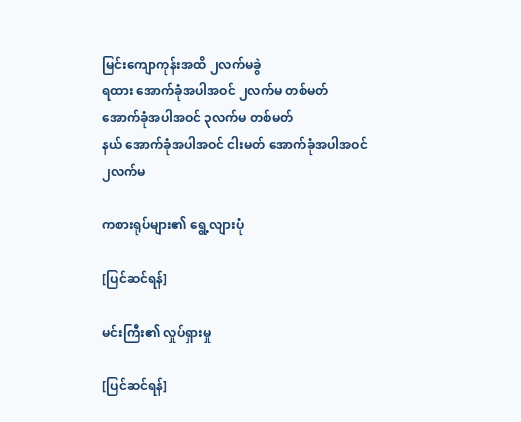မြင်းကျောကုန်းအထိ ၂လက်မခွဲ
ရထား အောက်ခုံအပါအဝင် ၂လက်မ တစ်မတ် အောက်ခုံအပါအဝင် ၃လက်မ တစ်မတ်
နယ် အောက်ခုံအပါအဝင် ငါးမတ် အောက်ခုံအပါအဝင် ၂လက်မ

ကစားရုပ်များ၏ ရွေ့လျားပုံ

[ပြင်ဆင်ရန်]

မင်းကြီး၏ လှုပ်ရှားမှု

[ပြင်ဆင်ရန်]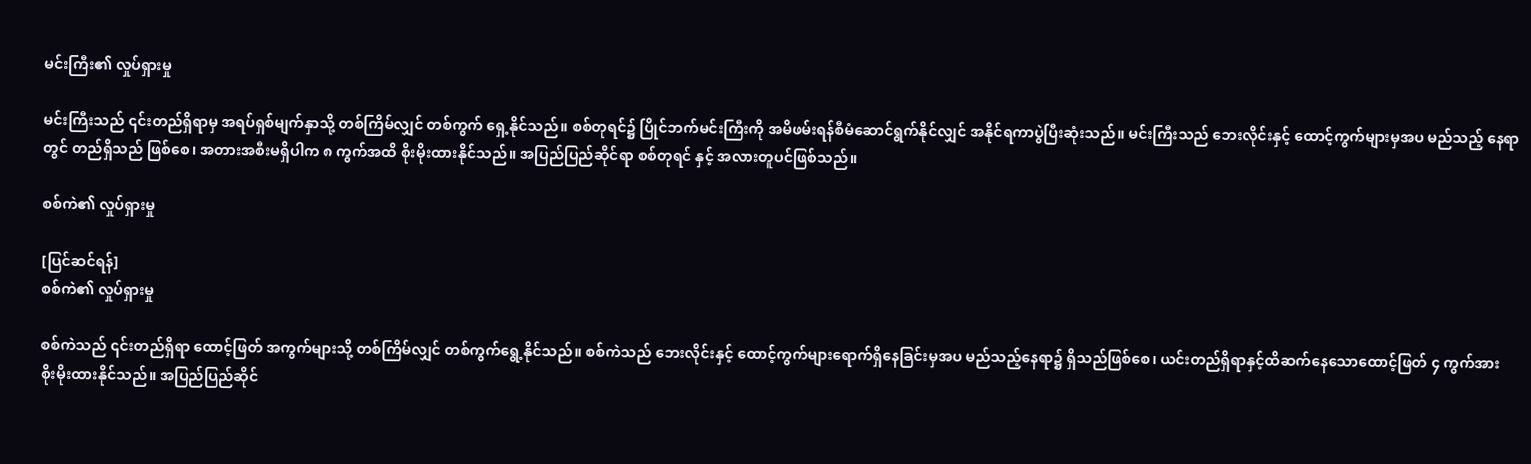မင်းကြီး၏ လှုပ်ရှားမှု

မင်းကြီးသည် ၎င်းတည်ရှိရာမှ အရပ်ရှစ်မျက်နှာသို့ တစ်ကြိမ်လျှင် တစ်ကွက် ရှေ့နိုင်သည်။ စစ်တုရင်၌ ပြိုင်ဘက်မင်းကြီးကို အမိဖမ်းရန်စီမံဆောင်ရွက်နိုင်လျှင် အနိုင်ရကာပွဲပြီးဆုံးသည်။ မင်းကြီးသည် ဘေးလိုင်းနှင့် ထောင့်ကွက်များမှအပ မည်သည့် နေရာတွင် တည်ရှိသည် ဖြစ်စေ၊ အတားအစီးမရှိပါက ၈ ကွက်အထိ စိုးမိုးထားနိုင်သည်။ အပြည်ပြည်ဆိုင်ရာ စစ်တုရင် နှင့် အလားတူပင်ဖြစ်သည်။

စစ်ကဲ၏ လှုပ်ရှားမှု

[ပြင်ဆင်ရန်]
စစ်ကဲ၏ လှုပ်ရှားမှု

စစ်ကဲသည် ၎င်းတည်ရှိရာ ထောင့်ဖြတ် အကွက်များသို့ တစ်ကြိမ်လျှင် တစ်ကွက်ရွေ့နိုင်သည်။ စစ်ကဲသည် ဘေးလိုင်းနှင့် ထောင့်ကွက်များရောက်ရှိနေခြင်းမှအပ မည်သည့်နေရာ၌ ရှိသည်ဖြစ်စေ၊ ယင်းတည်ရှိရာနှင့်ထိဆက်နေသောထောင့်ဖြတ် ၄ ကွက်အား စိုးမိုးထားနိုင်သည်။ အပြည်ပြည်ဆိုင်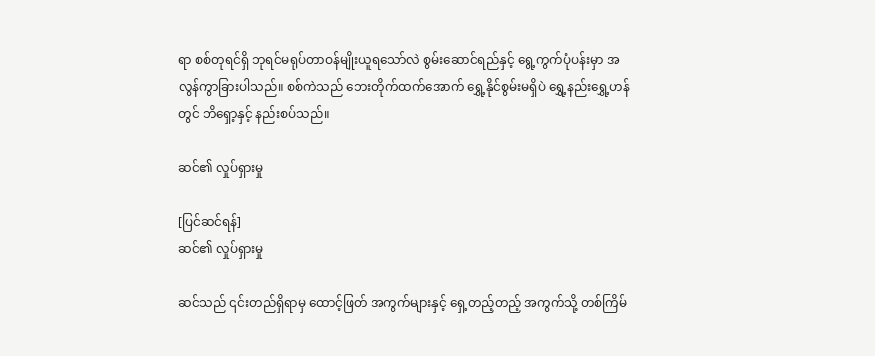ရာ စစ်တုရင်ရှိ ဘုရင်မရုပ်တာဝန်မျိုးယူရသော်လဲ စွမ်းဆောင်ရည်နှင့် ရွေ့ကွက်ပုံပန်းမှာ အလွန်ကွာခြားပါသည်။ စစ်ကဲသည် ဘေးတိုက်ထက်အောက် ရွှေ့နိုင်စွမ်းမရှိပဲ ရွှေ့နည်းရွှေ့ဟန်တွင် ဘိရှော့နှင့် နည်းစပ်သည်။

ဆင်၏ လှုပ်ရှားမှု

[ပြင်ဆင်ရန်]
ဆင်၏ လှုပ်ရှားမှု

ဆင်သည် ၎င်းတည်ရှိရာမှ ထောင့်ဖြတ် အကွက်များနှင့် ရှေ့တည့်တည့် အကွက်သို့ တစ်ကြိမ်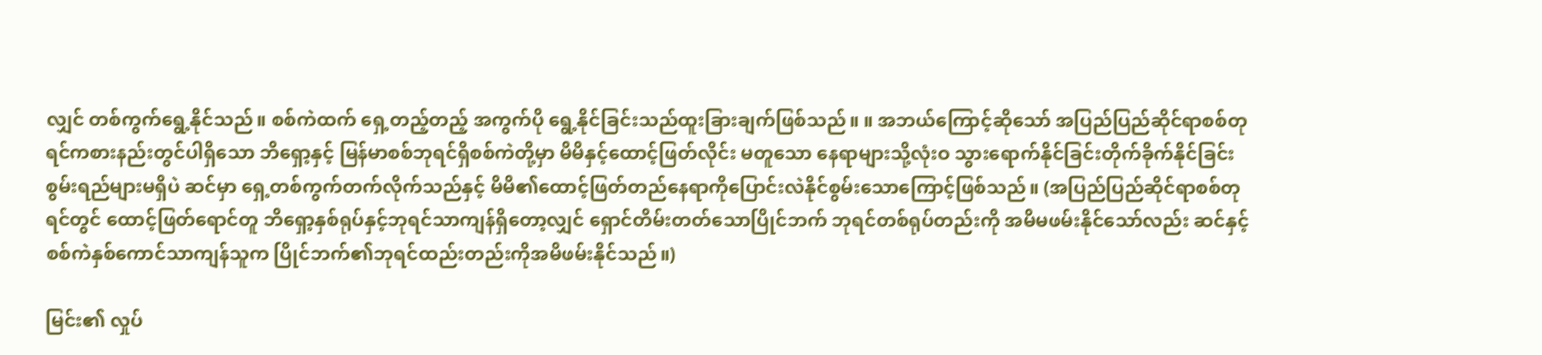လျှင် တစ်ကွက်ရွေ့နိုင်သည်။ စစ်ကဲထက် ရှေ့တည့်တည့် အကွက်ပို ရွေ့နိုင်ခြင်းသည်ထူးခြားချက်ဖြစ်သည်။ ။ အဘယ်ကြောင့်ဆိုသော် အပြည်ပြည်ဆိုင်ရာစစ်တုရင်ကစားနည်းတွင်ပါရှိသော ဘိရှော့နှင့် မြန်မာစစ်ဘုရင်ရှိစစ်ကဲတို့မှာ မိမိနှင့်ထောင့်ဖြတ်လိုင်း မတူသော နေရာများသို့လုံးဝ သွားရောက်နိုင်ခြင်းတိုက်ခိုက်နိုင်ခြင်းစွမ်းရည်များမရှိပဲ ဆင်မှာ ရှေ့တစ်ကွက်တက်လိုက်သည်နှင့် မိမိ၏ထောင့်ဖြတ်တည်နေရာကိုပြောင်းလဲနိုင်စွမ်းသောကြောင့်ဖြစ်သည်။ (အပြည်ပြည်ဆိုင်ရာစစ်တုရင်တွင် ထောင့်ဖြတ်ရောင်တူ ဘိရှော့နှစ်ရုပ်နှင့်ဘုရင်သာကျန်ရှိတော့လျှင် ရှောင်တိမ်းတတ်သောပြိုင်ဘက် ဘုရင်တစ်ရုပ်တည်းကို အမိမဖမ်းနိုင်သော်လည်း ဆင်နှင့်စစ်ကဲနှစ်ကောင်သာကျန်သူက ပြိုင်ဘက်၏ဘုရင်ထည်းတည်းကိုအမိဖမ်းနိုင်သည်။)

မြင်း၏ လှုပ်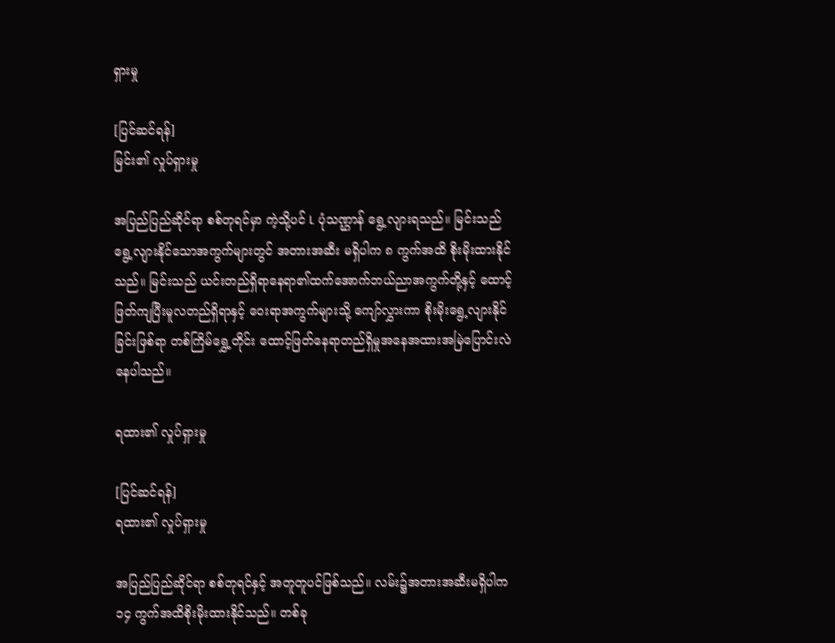ရှားမှု

[ပြင်ဆင်ရန်]
မြင်း၏ လှုပ်ရှားမှု

အပြည်ပြည်ဆိုင်ရာ စစ်တုရင်မှာ ကဲ့သို့ပင် L ပုံသဏ္ဌာန် ရွေ့လျားရသည်။ မြင်းသည် ရွေ့လျားနိုင်သောအကွက်များတွင် အတားအဆီး မရှိပါက ၈ ကွက်အထိ စိုးမိုးထားနိုင်သည်။ မြင်းသည် ယင်းတည်ရှိရာနေရာ၏ထက်အောက်ဘယ်ညာအကွက်တို့နှင့် ထောင့်ဖြတ်ကျပြီးမူလတည်ရှိရာနှင့် ဝေးရာအကွက်များသို့ ကျော်လွှားကာ စိုးမိုးရွေ့လျားနိုင်ခြင်းဖြစ်ရာ တစ်ကြိမ်ရွှေ့တိုင်း ထောင့်ဖြတ်နေရာတည်ရှိမှုအနေအထားအမြဲပြောင်းလဲနေပါသည်။

ရထား၏ လှုပ်ရှားမှု

[ပြင်ဆင်ရန်]
ရထား၏ လှုပ်ရှားမှု

အပြည်ပြည်ဆိုင်ရာ စစ်တုရင်နှင့် အတူတူပင်ဖြစ်သည်။ လမ်း၌အတားအဆီးမရှိပါက ၁၄ ကွက်အထိစိုးမိုးထားနိုင်သည်။ တစ်ခု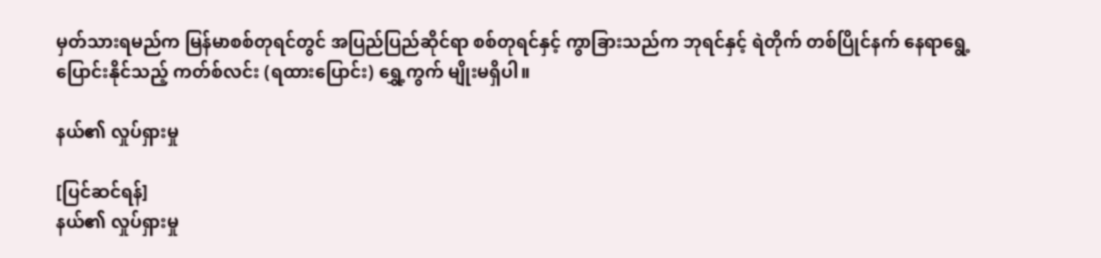မှတ်သားရမည်က မြန်မာစစ်တုရင်တွင် အပြည်ပြည်ဆိုင်ရာ စစ်တုရင်နှင့် ကွာခြားသည်က ဘုရင်နှင့် ရဲတိုက် တစ်ပြိုင်နက် နေရာရွေ့ပြောင်းနိုင်သည့် ကတ်စ်လင်း (ရထားပြောင်း) ရွှေ့ကွက် မျိုးမရှိပါ။

နယ်၏ လှုပ်ရှားမှု

[ပြင်ဆင်ရန်]
နယ်၏ လှုပ်ရှားမှု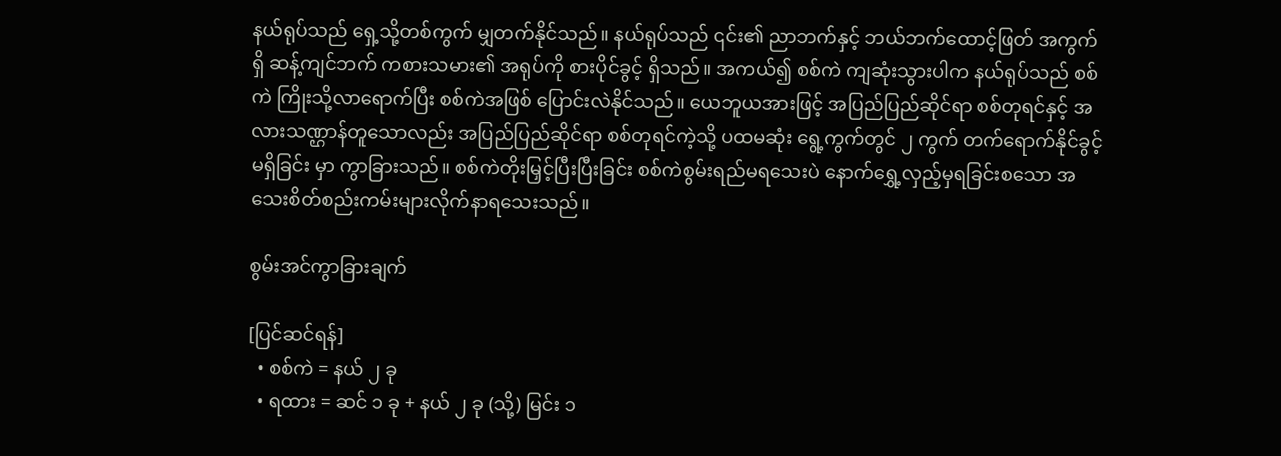နယ်ရုပ်သည် ရှေ့သို့တစ်ကွက် မျှတက်နိုင်သည်။ နယ်ရုပ်သည် ၎င်း၏ ညာဘက်နှင့် ဘယ်ဘက်ထောင့်ဖြတ် အကွက်ရှိ ဆန့်ကျင်ဘက် ကစားသမား၏ အရုပ်ကို စားပိုင်ခွင့် ရှိသည်။ အကယ်၍ စစ်ကဲ ကျဆုံးသွားပါက နယ်ရုပ်သည် စစ်ကဲ ကြိုးသို့လာရောက်ပြီး စစ်ကဲအဖြစ် ပြောင်းလဲနိုင်သည်။ ယေဘူယအားဖြင့် အပြည်ပြည်ဆိုင်ရာ စစ်တုရင်နှင့် အလားသဏ္ဌာန်တူသောလည်း အပြည်ပြည်ဆိုင်ရာ စစ်တုရင်ကဲ့သို့ ပထမဆုံး ရွေ့ကွက်တွင် ၂ ကွက် တက်ရောက်နိုင်ခွင့် မရှိခြင်း မှာ ကွာခြားသည်။ စစ်ကဲတိုးမြှင့်ပြီးပြီးခြင်း စစ်ကဲစွမ်းရည်မရသေးပဲ နောက်ရွှေ့လှည့်မှရခြင်းစသော အသေးစိတ်စည်းကမ်းများလိုက်နာရသေးသည်။

စွမ်းအင်ကွာခြားချက်

[ပြင်ဆင်ရန်]
  • စစ်ကဲ = နယ် ၂ ခု
  • ရထား = ဆင် ၁ ခု + နယ် ၂ ခု (သို့) မြင်း ၁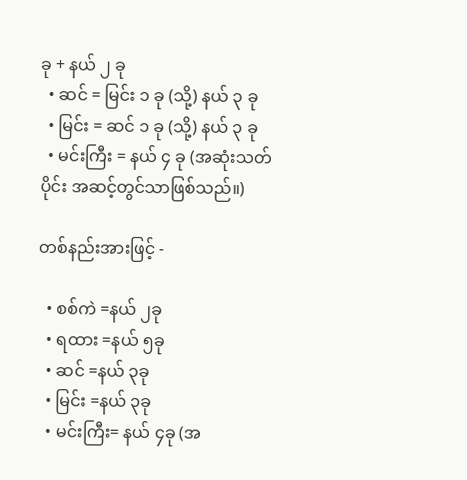ခု + နယ် ၂ ခု
  • ဆင် = မြင်း ၁ ခု (သို့) နယ် ၃ ခု
  • မြင်း = ဆင် ၁ ခု (သို့) နယ် ၃ ခု
  • မင်းကြီး = နယ် ၄ ခု (အဆုံးသတ်ပိုင်း အဆင့်တွင်သာဖြစ်သည်။)

တစ်နည်းအားဖြင့် -

  • စစ်ကဲ =နယ် ၂ခု
  • ရထား =နယ် ၅ခု
  • ဆင် =နယ် ၃ခု
  • မြင်း =နယ် ၃ခု
  • မင်းကြီး= နယ် ၄ခု (အ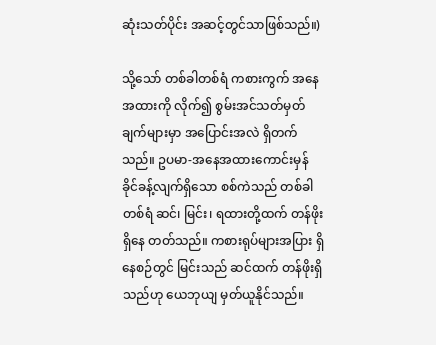ဆုံးသတ်ပိုင်း အဆင့်တွင်သာဖြစ်သည်။)

သို့သော် တစ်ခါတစ်ရံ ကစားကွက် အနေအထားကို လိုက်၍ စွမ်းအင်သတ်မှတ်ချက်များမှာ အပြောင်းအလဲ ရှိတက်သည်။ ဥပမာ-အနေအထားကောင်းမှန် ခိုင်ခန့်လျက်ရှိသော စစ်ကဲသည် တစ်ခါတစ်ရံ ဆင်၊ မြင်း၊ ရထားတို့ထက် တန်ဖိုးရှိနေ တတ်သည်။ ကစားရုပ်များအပြား ရှိနေစဉ်တွင် မြင်းသည် ဆင်ထက် တန်ဖိုးရှိသည်ဟု ယေဘုယျ မှတ်ယူနိုင်သည်။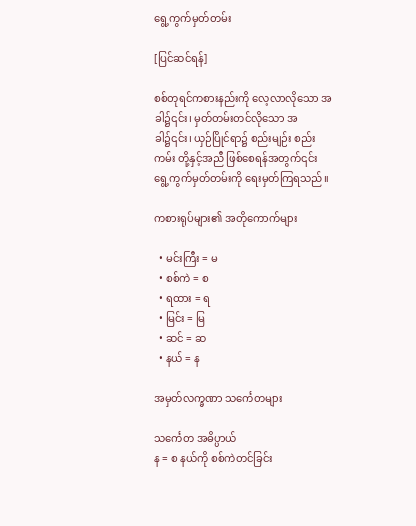ရွေ့ကွက်မှတ်တမ်း

[ပြင်ဆင်ရန်]

စစ်တုရင်ကစားနည်းကို လေ့လာလိုသော အခါ၌၎င်း၊ မှတ်တမ်းတင်လိုသော အခါ၌၎င်း၊ ယှဉ်ပြိုင်ရာ၌ စည်းမျဉ်း စည်းကမ်း တို့နှင့်အညီ ဖြစ်စေရန်အတွက်၎င်း ရွေ့ကွက်မှတ်တမ်းကို ရေးမှတ်ကြရသည်။

ကစားရုပ်များ၏ အတိုကောက်များ

  • မင်းကြီး = မ
  • စစ်ကဲ = စ
  • ရထား = ရ
  • မြင်း = မြ
  • ဆင် = ဆ
  • နယ် = န

အမှတ်လက္ခဏာ သင်္ကေတများ

သင်္ကေတ အဓိပ္ပာယ်
န = စ နယ်ကို စစ်ကဲတင်ခြင်း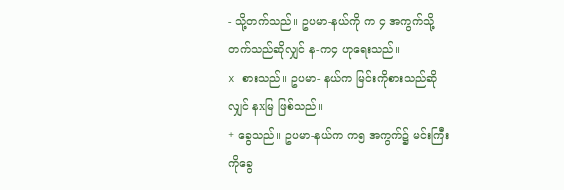- သို့တက်သည်။ ဥပမာ-နယ်ကို က ၄ အကွက်သို့ တက်သည်ဆိုလျှင် န-က၄ ဟုရေးသည်။
x စားသည်။ ဥပမာ- နယ်က မြင်းကိုစားသည်ဆိုလျှင် နxမြ ဖြစ်သည်။
+ ခွေသည်။ ဥပမာ-နယ်က က၅ အကွက်၌ မင်းကြီးကိုခွေ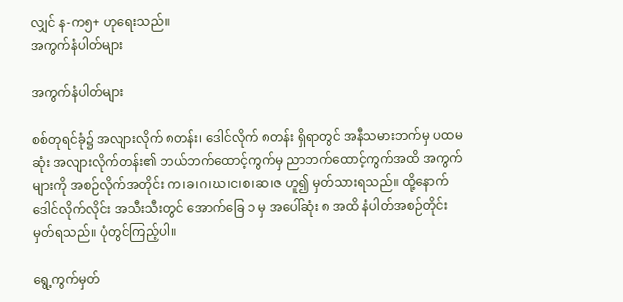လျှင် န-က၅+ ဟုရေးသည်။
အကွက်နံပါတ်များ

အကွက်နံပါတ်များ

စစ်တုရင်ခုံ၌ အလျားလိုက် ၈တန်း၊ ဒေါင်လိုက် ၈တန်း ရှိရာတွင် အနီသမားဘက်မှ ပထမဆုံး အလျားလိုက်တန်း၏ ဘယ်ဘက်ထောင့်ကွက်မှ ညာဘက်ထောင့်ကွက်အထိ အကွက်များကို အစဉ်လိုက်အတိုင်း က၊ခ၊ဂ၊ဃ၊င၊စ၊ဆ၊ဇ ဟူ၍ မှတ်သားရသည်။ ထို့နောက် ဒေါင်လိုက်လိုင်း အသီးသီးတွင် အောက်ခြေ ၁ မှ အပေါ်ဆုံး ၈ အထိ နံပါတ်အစဉ်တိုင်း မှတ်ရသည်။ ပုံတွင်ကြည့်ပါ။

ရွေ့ကွက်မှတ်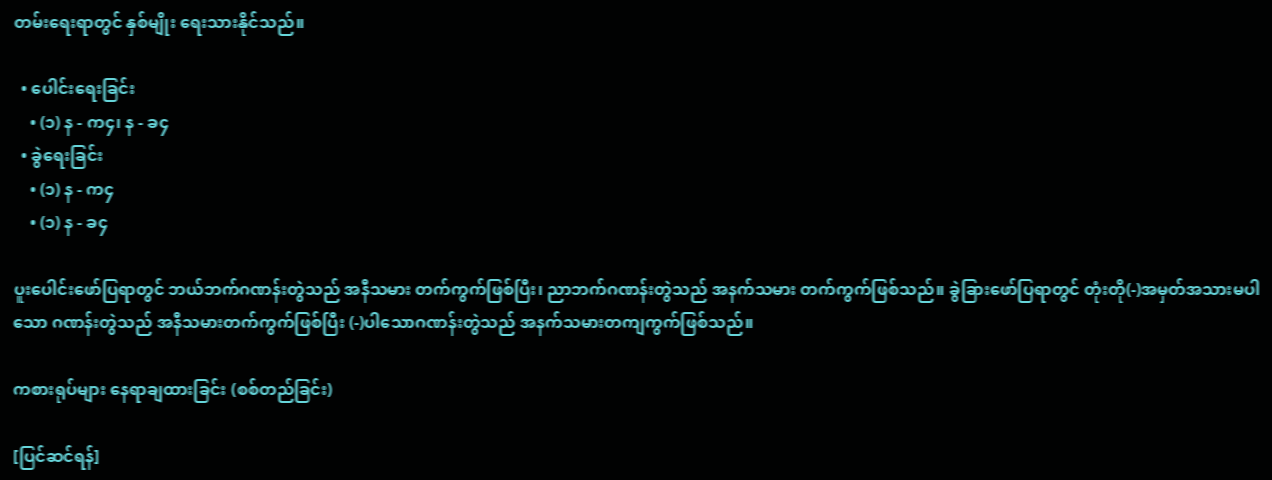တမ်းရေးရာတွင် နှစ်မျိုး ရေးသားနိုင်သည်။

  • ပေါင်းရေးခြင်း
    • (၁) န - က၄၊ န - ခ၄
  • ခွဲရေးခြင်း
    • (၁) န - က၄
    • (၁) န - ခ၄

ပူးပေါင်းဖော်ပြရာတွင် ဘယ်ဘက်ဂဏန်းတွဲသည် အနီသမား တက်ကွက်ဖြစ်ပြီး၊ ညာဘက်ဂဏန်းတွဲသည် အနက်သမား တက်ကွက်ဖြစ်သည်။ ခွဲခြားဖော်ပြရာတွင် တုံးတို(-)အမှတ်အသားမပါသော ဂဏန်းတွဲသည် အနီသမားတက်ကွက်ဖြစ်ပြီး (-)ပါသောဂဏန်းတွဲသည် အနက်သမားတကျကွက်ဖြစ်သည်။

ကစားရုပ်များ နေရာချထားခြင်း (စစ်တည်ခြင်း)

[ပြင်ဆင်ရန်]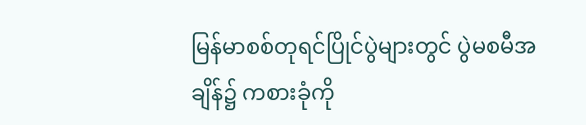မြန်မာစစ်တုရင်ပြိုင်ပွဲများတွင် ပွဲမစမီအချိန်၌ ကစားခုံကို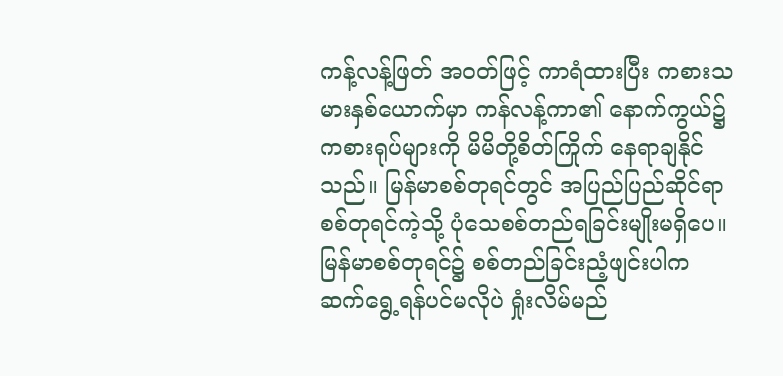ကန့်လန့်ဖြတ် အဝတ်ဖြင့် ကာရံထားပြီး ကစားသမားနှစ်ယောက်မှာ ကန်လန့်ကာ၏ နောက်ကွယ်၌ ကစားရုပ်များကို မိမိတို့စိတ်ကြိုက် နေရာချနိုင်သည်။ မြန်မာစစ်တုရင်တွင် အပြည်ပြည်ဆိုင်ရာစစ်တုရင်ကဲ့သို့ ပုံသေစစ်တည်ရခြင်းမျိုးမရှိပေ။ မြန်မာစစ်တုရင်၌ စစ်တည်ခြင်းညံ့ဖျင်းပါက ဆက်ရွေ့ရန်ပင်မလိုပဲ ရှုံးလိမ်မည်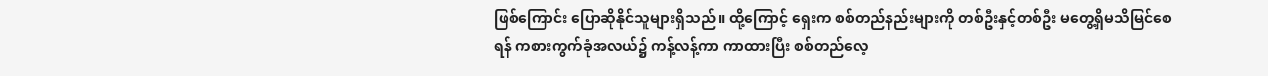ဖြစ်ကြောင်း ပြောဆိုနိုင်သူများရှိသည်။ ထို့ကြောင့် ရှေးက စစ်တည်နည်းများကို တစ်ဦးနှင့်တစ်ဦး မတွေ့ရှိမသိမြင်စေရန် ကစားကွက်ခုံအလယ်၌ ကန့်လန့်ကာ ကာထားပြီး စစ်တည်လေ့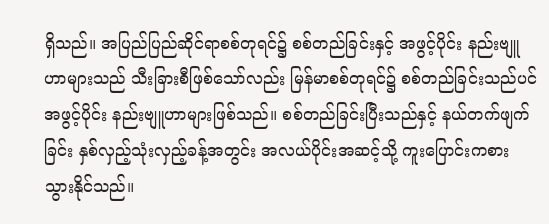ရှိသည်။ အပြည်ပြည်ဆိုင်ရာစစ်တုရင်၌ စစ်တည်ခြင်းနှင့် အဖွင့်ပိုင်း နည်းဗျူဟာများသည် သီးခြားစီဖြစ်သော်လည်း မြန်မာစစ်တုရင်၌ စစ်တည်ခြင်းသည်ပင် အဖွင့်ပိုင်း နည်းဗျူဟာများဖြစ်သည်။ စစ်တည်ခြင်းပြီးသည်နှင့် နယ်တက်ဖျက်ခြင်း နှစ်လှည့်သုံးလှည့်ခန့်အတွင်း အလယ်ပိုင်းအဆင့်သို့ ကူးပြောင်းကစားသွားနိုင်သည်။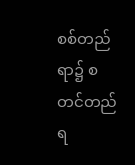စစ်တည်ရာ၌ စတင်တည်ရ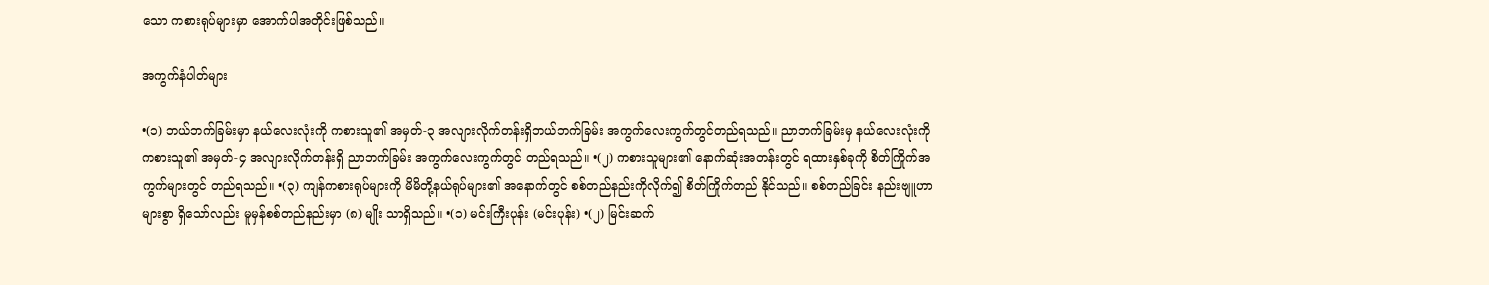သော ကစားရုပ်များမှာ အောက်ပါအတိုင်းဖြစ်သည်။

အကွက်နံပါတ်များ

•(၁) ဘယ်ဘက်ခြမ်းမှာ နယ်လေးလုံးကို ကစားသူ၏ အမှတ်-၃ အလျားလိုက်တန်းရှိဘယ်ဘက်ခြမ်း အကွက်လေးကွက်တွင်တည်ရသည်။ ညာဘက်ခြမ်းမှ နယ်လေးလုံးကို ကစားသူ၏ အမှတ်-၄ အလျားလိုက်တန်းရှိ ညာဘက်ခြမ်း အကွက်လေးကွက်တွင် တည်ရသည်။ •(၂) ကစားသူများ၏ နောက်ဆုံးအတန်းတွင် ရထားနှစ်ခုကို စိတ်ကြိုက်အကွက်များတွင် တည်ရသည်။ •(၃) ကျန်ကစားရုပ်များကို မိမိတို့နယ်ရုပ်များ၏ အနောက်တွင် စစ်တည်နည်းကိုလိုက်၍ စိတ်ကြိုက်တည် နိုင်သည်။ စစ်တည်ခြင်း နည်းဗျူဟာများစွာ ရှိသော်လည်း မူမှန်စစ်တည်နည်းမှာ (၈) မျိုး သာရှိသည်။ •(၁) မင်းကြီးပုန်း (မင်းပုန်း) •(၂) မြင်းဆက်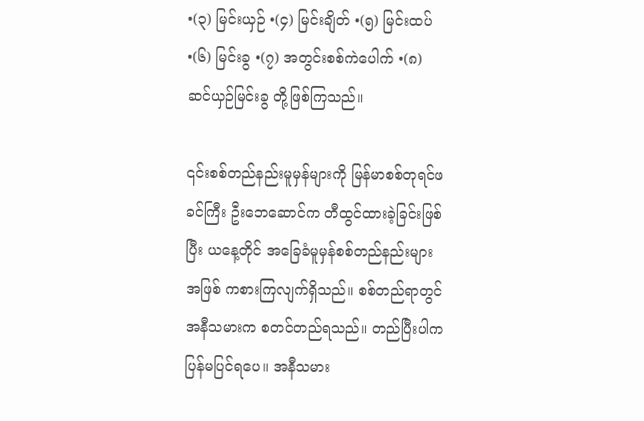•(၃) မြင်းယှဉ် •(၄) မြင်းချိတ် •(၅) မြင်းထပ် •(၆) မြင်းခွ •(၇) အတွင်းစစ်ကဲပေါက် •(၈) ဆင်ယှဉ်မြင်းခွ တို့ဖြစ်ကြသည်။

၎င်းစစ်တည်နည်းမူမှန်များကို မြန်မာစစ်တုရင်ဖခင်ကြီး ဦးဘေဆောင်က တီထွင်ထားခဲ့ခြင်းဖြစ်ပြီး ယနေ့တိုင် အခြေခံမူမှန်စစ်တည်နည်းများအဖြစ် ကစားကြလျက်ရှိသည်။ စစ်တည်ရာတွင် အနီသမားက စတင်တည်ရသည်။ တည်ပြီးပါက ပြန်မပြင်ရပေ။ အနီသမား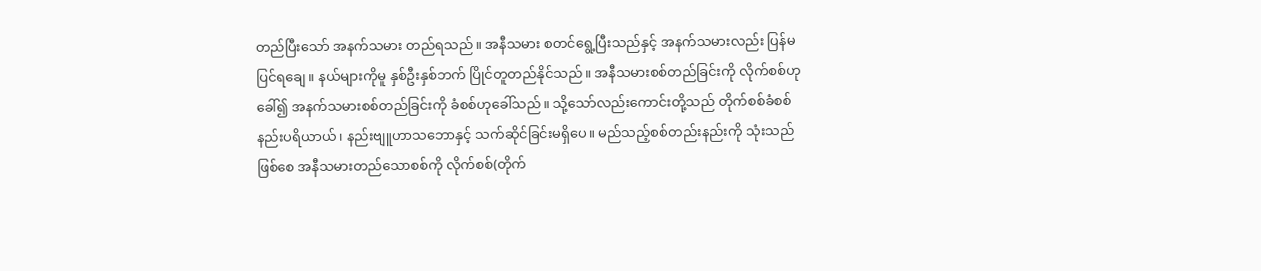တည်ပြီးသော် အနက်သမား တည်ရသည်။ အနီသမား စတင်ရွေ့ပြီးသည်နှင့် အနက်သမားလည်း ပြန်မပြင်ရချေ။ နယ်များကိုမူ နှစ်ဦးနှစ်ဘက် ပြိုင်တူတည်နိုင်သည်။ အနီသမားစစ်တည်ခြင်းကို လိုက်စစ်ဟုခေါ်၍ အနက်သမားစစ်တည်ခြင်းကို ခံစစ်ဟုခေါ်သည်။ သို့သော်လည်းကောင်းတို့သည် တိုက်စစ်ခံစစ်နည်းပရိယာယ်၊ နည်းဗျူဟာသဘောနှင့် သက်ဆိုင်ခြင်းမရှိပေ။ မည်သည့်စစ်တည်းနည်းကို သုံးသည်ဖြစ်စေ အနီသမားတည်သောစစ်ကို လိုက်စစ်(တိုက်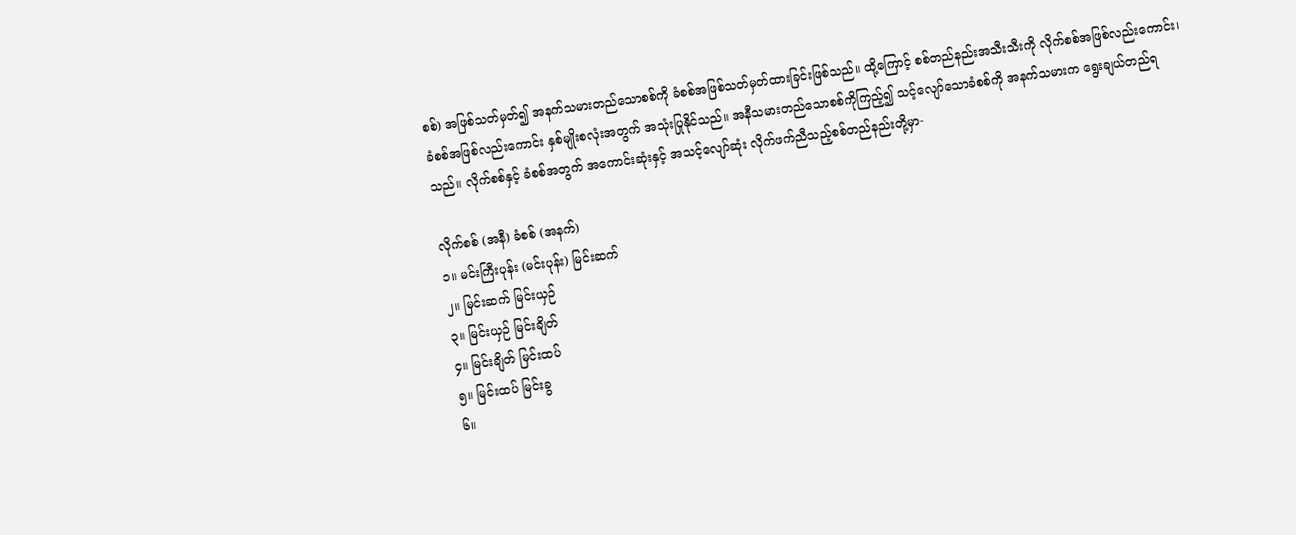စစ်) အဖြစ်သတ်မှတ်၍ အနက်သမားတည်သောစစ်ကို ခံစစ်အဖြစ်သတ်မှတ်ထားခြင်းဖြစ်သည်။ ထို့ကြောင့် စစ်တည်နည်းအသီးသီးကို လိုက်စစ်အဖြစ်လည်းကောင်း၊ ခံစစ်အဖြစ်လည်းကောင်း နှစ်မျိုးစလုံးအတွက် အသုံးပြုနိုင်သည်။ အနီသမားတည်သောစစ်ကိုကြည့်၍ သင့်လျော်သောခံစစ်ကို အနက်သမားက ရွေးချယ်တည်ရသည်။ လိုက်စစ်နှင့် ခံစစ်အတွက် အကောင်းဆုံးနှင့် အသင့်လျော်ဆုံး လိုက်ဖက်ညီသည့်စစ်တည်နည်းတို့မှာ-

လိုက်စစ် (အနီ) ခံစစ် (အနက်)
၁။ မင်းကြီးပုန်း (မင်းပုန်း) မြင်းဆက်
၂။ မြင်းဆက် မြင်းယှဉ်
၃။ မြင်းယှဉ် မြင်းချိတ်
၄။ မြင်းချိတ် မြင်းထပ်
၅။ မြင်းထပ် မြင်းခွ
၆။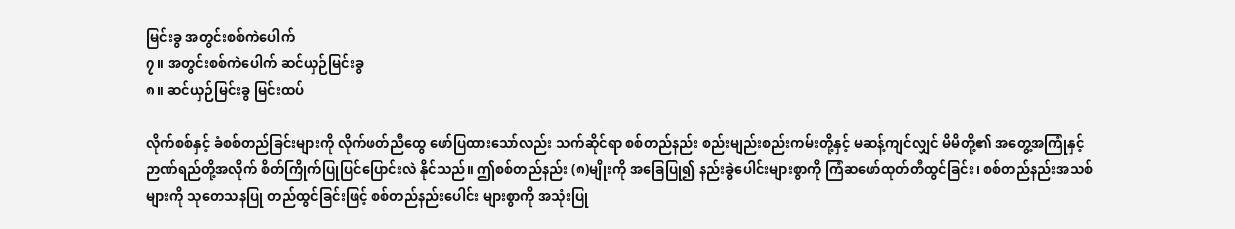မြင်းခွ အတွင်းစစ်ကဲပေါက်
၇။ အတွင်းစစ်ကဲပေါက် ဆင်ယှဉ်မြင်းခွ
၈။ ဆင်ယှဉ်မြင်းခွ မြင်းထပ်

လိုက်စစ်နှင့် ခံစစ်တည်ခြင်းများကို လိုက်ဖတ်ညီထွေ ဖော်ပြထားသော်လည်း သက်ဆိုင်ရာ စစ်တည်နည်း စည်းမျည်းစည်းကမ်းတို့နှင့် မဆန့်ကျင်လျှင် မိမိတို့၏ အတွေ့အကြုံနှင့် ဉာဏ်ရည်တို့အလိုက် စိတ်ကြိုက်ပြုပြင်ပြောင်းလဲ နိုင်သည်။ ဤစစ်တည်နည်း (၈)မျိုးကို အခြေပြု၍ နည်းခွဲပေါင်းများစွာကို ကြံဆဖော်ထုတ်တီထွင်ခြင်း၊ စစ်တည်နည်းအသစ်များကို သုတေသနပြု တည်ထွင်ခြင်းဖြင့် စစ်တည်နည်းပေါင်း များစွာကို အသုံးပြု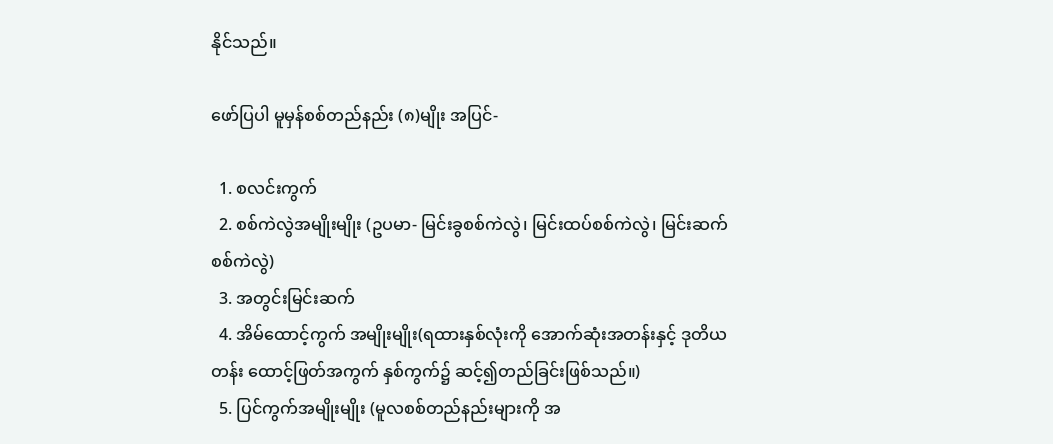နိုင်သည်။

ဖော်ပြပါ မူမှန်စစ်တည်နည်း (၈)မျိုး အပြင်-

  1. စလင်းကွက်
  2. စစ်ကဲလွဲအမျိုးမျိုး (ဥပမာ- မြင်းခွစစ်ကဲလွဲ၊ မြင်းထပ်စစ်ကဲလွဲ၊ မြင်းဆက်စစ်ကဲလွဲ)
  3. အတွင်းမြင်းဆက်
  4. အိမ်ထောင့်ကွက် အမျိုးမျိုး(ရထားနှစ်လုံးကို အောက်ဆုံးအတန်းနှင့် ဒုတိယတန်း ထောင့်ဖြတ်အကွက် နှစ်ကွက်၌ ဆင့်၍တည်ခြင်းဖြစ်သည်။)
  5. ပြင်ကွက်အမျိုးမျိုး (မူလစစ်တည်နည်းများကို အ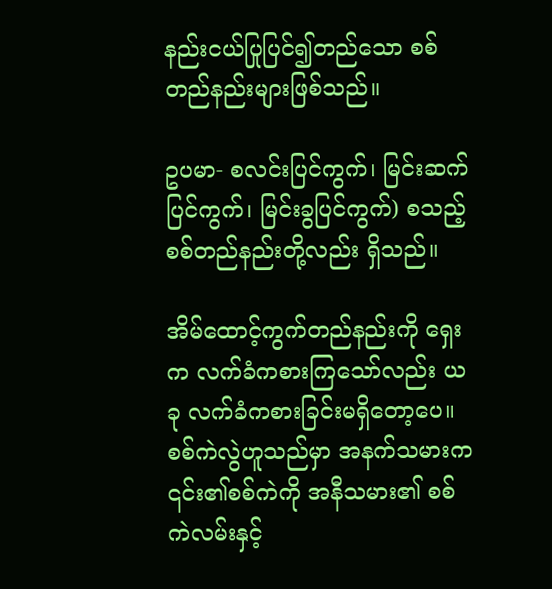နည်းငယ်ပြုပြင်၍တည်သော စစ်တည်နည်းများဖြစ်သည်။

ဥပမာ- စလင်းပြင်ကွက်၊ မြင်းဆက်ပြင်ကွက်၊ မြင်းခွပြင်ကွက်) စသည့် စစ်တည်နည်းတို့လည်း ရှိသည်။

အိမ်ထောင့်ကွက်တည်နည်းကို ရှေးက လက်ခံကစားကြသော်လည်း ယခု လက်ခံကစားခြင်းမရှိတော့ပေ။ စစ်ကဲလွဲဟူသည်မှာ အနက်သမားက ၎င်း၏စစ်ကဲကို အနီသမား၏ စစ်ကဲလမ်းနှင့်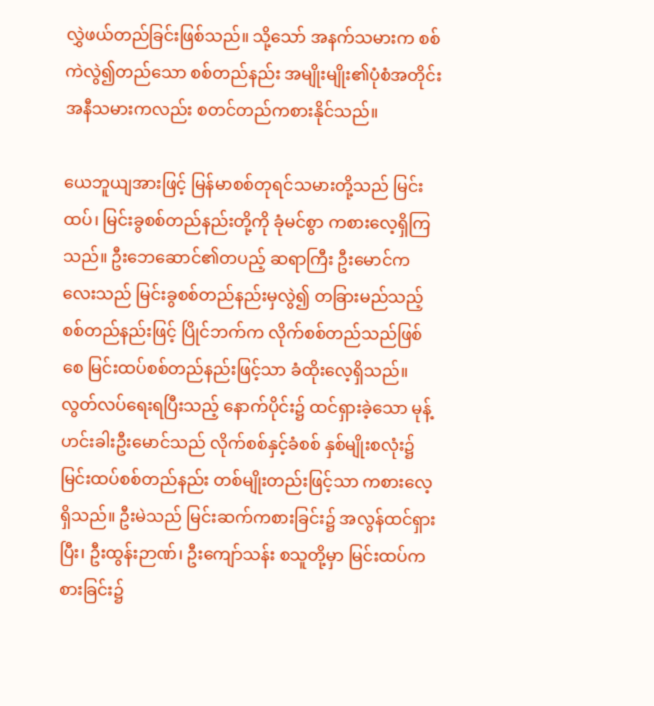လွှဲဖယ်တည်ခြင်းဖြစ်သည်။ သို့သော် အနက်သမားက စစ်ကဲလွဲ၍တည်သော စစ်တည်နည်း အမျိုးမျိုး၏ပုံစံအတိုင်း အနီသမားကလည်း စတင်တည်ကစားနိုင်သည်။

ယေဘူယျအားဖြင့် မြန်မာစစ်တုရင်သမားတို့သည် မြင်းထပ်၊ မြင်းခွစစ်တည်နည်းတို့ကို ခုံမင်စွာ ကစားလေ့ရှိကြသည်။ ဦးဘေဆောင်၏တပည့် ဆရာကြီး ဦးမောင်ကလေးသည် မြင်းခွစစ်တည်နည်းမှလွဲ၍ တခြားမည်သည့်စစ်တည်နည်းဖြင့် ပြိုင်ဘက်က လိုက်စစ်တည်သည်ဖြစ်စေ မြင်းထပ်စစ်တည်နည်းဖြင့်သာ ခံထိုးလေ့ရှိသည်။ လွတ်လပ်ရေးရပြီးသည့် နောက်ပိုင်း၌ ထင်ရှားခဲ့သော မုန့်ဟင်းခါးဦးမောင်သည် လိုက်စစ်နှင့်ခံစစ် နှစ်မျိုးစလုံး၌ မြင်းထပ်စစ်တည်နည်း တစ်မျိုးတည်းဖြင့်သာ ကစားလေ့ရှိသည်။ ဦးမဲသည် မြင်းဆက်ကစားခြင်း၌ အလွန်ထင်ရှားပြီး၊ ဦးထွန်းဉာဏ်၊ ဦးကျော်သန်း စသူတို့မှာ မြင်းထပ်ကစားခြင်း၌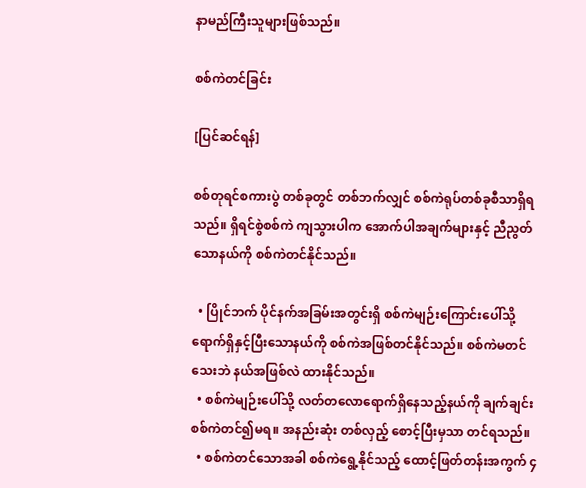နာမည်ကြီးသူများဖြစ်သည်။

စစ်ကဲတင်ခြင်း

[ပြင်ဆင်ရန်]

စစ်တုရင်စကားပွဲ တစ်ခုတွင် တစ်ဘက်လျှင် စစ်ကဲရုပ်တစ်ခုစီသာရှိရသည်။ ရှိရင်စွဲစစ်ကဲ ကျသွားပါက အောက်ပါအချက်များနှင့် ညီညွတ်သောနယ်ကို စစ်ကဲတင်နိုင်သည်။

  • ပြိုင်ဘက် ပိုင်နက်အခြမ်းအတွင်းရှိ စစ်ကဲမျဉ်းကြောင်းပေါ်သို့ ရောက်ရှိနှင့်ပြီးသောနယ်ကို စစ်ကဲအဖြစ်တင်နိုင်သည်။ စစ်ကဲမတင်သေးဘဲ နယ်အဖြစ်လဲ ထားနိုင်သည်။
  • စစ်ကဲမျဉ်းပေါ်သို့ လတ်တလောရောက်ရှိနေသည့်နယ်ကို ချက်ချင်းစစ်ကဲတင်၍မရ။ အနည်းဆုံး တစ်လှည့် စောင့်ပြီးမှသာ တင်ရသည်။
  • စစ်ကဲတင်သောအခါ စစ်ကဲရွေ့နိုင်သည့် ထောင့်ဖြတ်တန်းအကွက် ၄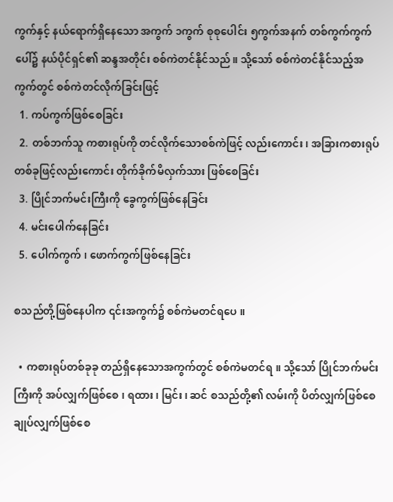ကွက်နှင့် နယ်ရောက်ရှိနေသော အကွက် ၁ကွက် စုစုပေါင်း ၅ကွက်အနက် တစ်ကွက်ကွက်ပေါ်၌ နယ်ပိုင်ရှင်၏ ဆန္ဒအတိုင်း စစ်ကဲတင်နိုင်သည်။ သို့သော် စစ်ကဲတင်နိုင်သည့်အကွက်တွင် စစ်ကဲတင်လိုက်ခြင်းဖြင့်
  1. ကပ်ကွက်ဖြစ်စေခြင်း
  2. တစ်ဘက်သူ ကစားရုပ်ကို တင်လိုက်သောစစ်ကဲဖြင့် လည်းကောင်း၊ အခြားကစားရုပ် တစ်ခုဖြင့်လည်းကောင်း တိုက်ခိုက်မိလှက်သား ဖြစ်စေခြင်း
  3. ပြိုင်ဘက်မင်းကြီးကို ခွေကွက်ဖြစ်နေခြင်း
  4. မင်းပေါက်နေခြင်း
  5. ပေါက်ကွက်၊ ဖောက်ကွက်ဖြစ်နေခြင်း

စသည်တို့ဖြစ်နေပါက ၎င်းအကွက်၌ စစ်ကဲမတင်ရပေ။

  • ကစားရုပ်တစ်ခုခု တည်ရှိနေသောအကွက်တွင် စစ်ကဲမတင်ရ။ သို့သော် ပြိုင်ဘက်မင်းကြီးကို အပ်လျှက်ဖြစ်စေ၊ ရထား၊ မြင်း၊ ဆင် စသည်တို့၏ လမ်းကို ပိတ်လျှက်ဖြစ်စေ ချုပ်လျှက်ဖြစ်စေ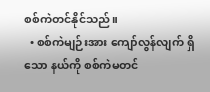စစ်ကဲတင်နိုင်သည်။
  • စစ်ကဲမျဉ်းအား ကျော်လွန်လျက် ရှိသော နယ်ကို စစ်ကဲမတင်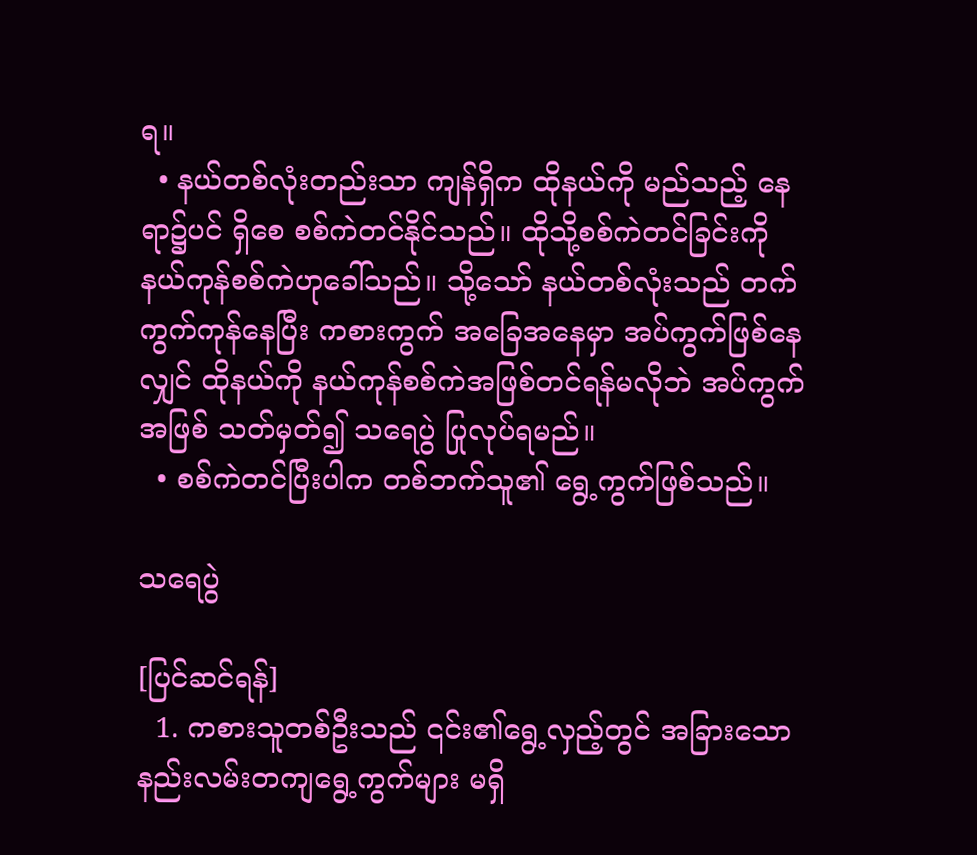ရ။
  • နယ်တစ်လုံးတည်းသာ ကျန်ရှိက ထိုနယ်ကို မည်သည့် နေရာ၌ပင် ရှိစေ စစ်ကဲတင်နိုင်သည်။ ထိုသို့စစ်ကဲတင်ခြင်းကို နယ်ကုန်စစ်ကဲဟုခေါ်သည်။ သို့သော် နယ်တစ်လုံးသည် တက်ကွက်ကုန်နေပြီး ကစားကွက် အခြေအနေမှာ အပ်ကွက်ဖြစ်နေလျှင် ထိုနယ်ကို နယ်ကုန်စစ်ကဲအဖြစ်တင်ရန်မလိုဘဲ အပ်ကွက်အဖြစ် သတ်မှတ်၍ သရေပွဲ ပြုလုပ်ရမည်။
  • စစ်ကဲတင်ပြီးပါက တစ်ဘက်သူ၏ ရွေ့ကွက်ဖြစ်သည်။

သရေပွဲ

[ပြင်ဆင်ရန်]
  1. ကစားသူတစ်ဦးသည် ၎င်း၏ရွေ့လှည့်တွင် အခြားသော နည်းလမ်းတကျရွေ့ကွက်များ မရှိ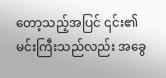တော့သည့်အပြင် ၎င်း၏မင်းကြီးသည်လည်း အခွေ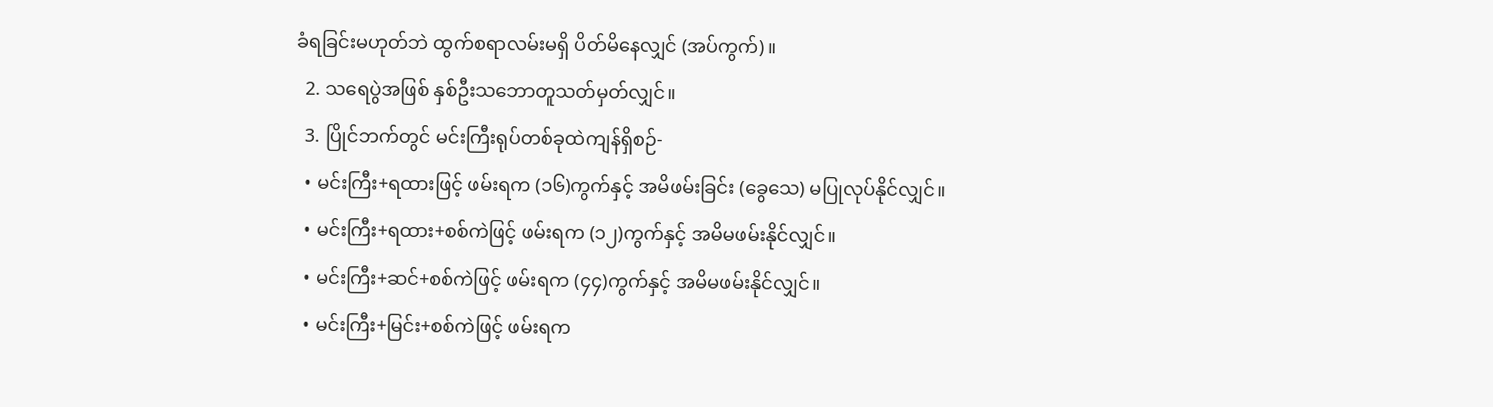ခံရခြင်းမဟုတ်ဘဲ ထွက်စရာလမ်းမရှိ ပိတ်မိနေလျှင် (အပ်ကွက်)။
  2. သရေပွဲအဖြစ် နှစ်ဦးသဘောတူသတ်မှတ်လျှင်။
  3. ပြိုင်ဘက်တွင် မင်းကြီးရုပ်တစ်ခုထဲကျန်ရှိစဉ်-
  • မင်းကြီး+ရထားဖြင့် ဖမ်းရက (၁၆)ကွက်နှင့် အမိဖမ်းခြင်း (ခွေသေ) မပြုလုပ်နိုင်လျှင်။
  • မင်းကြီး+ရထား+စစ်ကဲဖြင့် ဖမ်းရက (၁၂)ကွက်နှင့် အမိမဖမ်းနိုင်လျှင်။
  • မင်းကြီး+ဆင်+စစ်ကဲဖြင့် ဖမ်းရက (၄၄)ကွက်နှင့် အမိမဖမ်းနိုင်လျှင်။
  • မင်းကြီး+မြင်း+စစ်ကဲဖြင့် ဖမ်းရက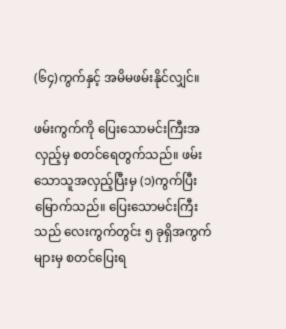(၆၄)ကွက်နှင့် အမိမဖမ်းနိုင်လျှင်။

ဖမ်းကွက်ကို ပြေးသောမင်းကြီးအလှည့်မှ စတင်ရေတွက်သည်။ ဖမ်းသောသူအလှည့်ပြီးမှ (၁)ကွက်ပြီးမြောက်သည်။ ပြေးသောမင်းကြီးသည် လေးကွက်တွင်း ၅ ခုရှိအကွက်များမှ စတင်ပြေးရ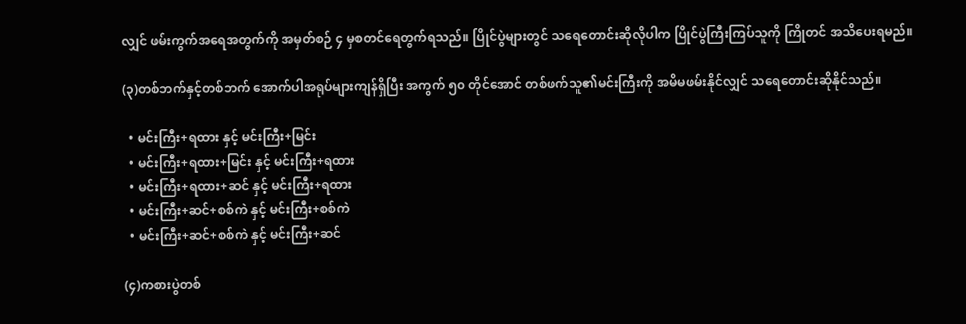လျှင် ဖမ်းကွက်အရေအတွက်ကို အမှတ်စဉ် ၄ မှစတင်ရေတွက်ရသည်။ ပြိုင်ပွဲများတွင် သရေတောင်းဆိုလိုပါက ပြိုင်ပွဲကြီးကြပ်သူကို ကြိုတင် အသိပေးရမည်။

(၃)တစ်ဘက်နှင့်တစ်ဘက် အောက်ပါအရုပ်များကျန်ရှိပြီး အကွက် ၅၀ တိုင်အောင် တစ်ဖက်သူ၏မင်းကြီးကို အမိမဖမ်းနိုင်လျှင် သရေတောင်းဆိုနိုင်သည်။

  • မင်းကြီး+ရထား နှင့် မင်းကြီး+မြင်း
  • မင်းကြီး+ရထား+မြင်း နှင့် မင်းကြီး+ရထား
  • မင်းကြီး+ရထား+ဆင် နှင့် မင်းကြီး+ရထား
  • မင်းကြီး+ဆင်+စစ်ကဲ နှင့် မင်းကြီး+စစ်ကဲ
  • မင်းကြီး+ဆင်+စစ်ကဲ နှင့် မင်းကြီး+ဆင်

(၄)ကစားပွဲတစ်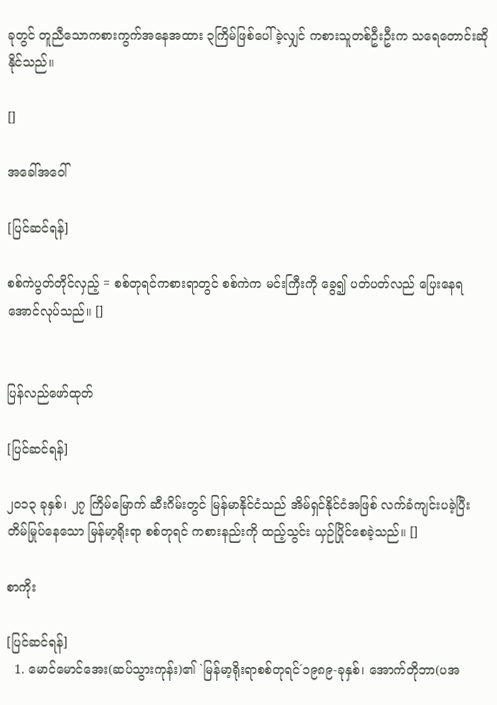ခုတွင် တူညီသောကစားကွက်အနေအထား ၃ကြိမ်ဖြစ်ပေါ်ခဲ့လျှင် ကစားသူတစ်ဦးဦးက သရေတောင်းဆိုနိုင်သည်။

[]

အခေါ်အဝေါ်

[ပြင်ဆင်ရန်]

စစ်ကဲပွတ်တိုင်လှည့် = စစ်တုရင်ကစားရာတွင် စစ်ကဲက မင်းကြီးကို ခွေ၍ ပတ်ပတ်လည် ပြေးနေရအောင်လုပ်သည်။ []


ပြန်လည်ဖော်ထုတ်

[ပြင်ဆင်ရန်]

၂၀၁၃ ခုနှစ်၊ ၂၇ ကြိမ်မြောက် ဆီးဂိမ်းတွင် မြန်မာနိုင်ငံသည် အိမ်ရှင်နိုင်ငံအဖြစ် လက်ခံကျင်းပခဲ့ပြီး တိမ်မြုပ်နေသော မြန်မာ့ရိုးရာ စစ်တုရင် ကစားနည်းကို ထည့်သွင်း ယှဉ်ပြိုင်စေခဲ့သည်။ []

စာကိုး

[ပြင်ဆင်ရန်]
  1. မောင်မောင်အေး(ဆပ်သွားကုန်း)၏ `မြန်မာ့ရိုးရာစစ်တုရင်´၁၉၈၉-ခုနှစ်၊ အောက်တိုဘာ(ပအ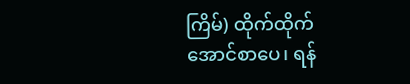ကြိမ်) ထိုက်ထိုက်အောင်စာပေ၊ ရန်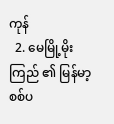ကုန်
  2. မေမြို့မိုးကြည် ၏ မြန်မာ့ စစ်ပ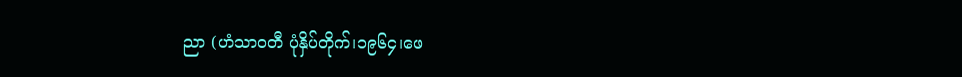ညာ (ဟံသာဝတီ ပုံနှိပ်တိုက်၊၁၉၆၄၊ဖေ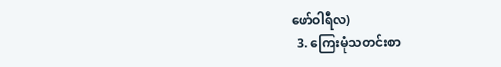ဖော်ဝါရီလ)
  3. ကြေးမုံသတင်းစာ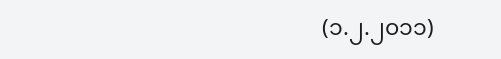(၁.၂.၂၀၁၁)